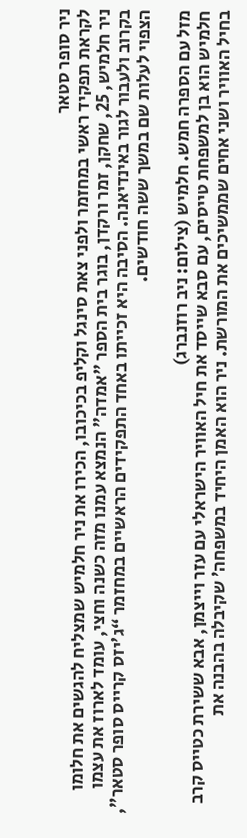ניר סופר סטאר
לקראת תפקיד ראשי במחזמר ולפני צאת סינגל וקליפ בכיכובו, הכירו את ניר חלמיש שמצליח להגשים את חלומו
ניר חלמיש, 25, שחקן, זמר ורקדן, בוגר בית הספר "אמדה" הנמצא עמנו מזה כשנה וחצי, עומד לארוז את עצמו בקרוב ולעבור לגור באינדיאנה. הסיבה היא זכייתו באחד התפקידים הראשיים במחזמר “ג'יזס קרייס סופר סטאר”, הצפוי לעלות שם במשך ששה חודשים.

מזל עם הספרה חמש. חלמיש (צילום: ניב רוזנברג)
חלמיש הוא בן למשפחת טייסים, עם סבא שייסד את חיל האוויר הישראלי עם עזר וייצמן, אבא ששירת כטייס קרב בחיל האוויר ושני אחים שממשיכים את המורשת. ניר הוא האמן היחיד במשפחה’ שקיבלה בהבנה את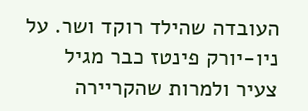העובדה שהילד רוקד ושר. על ניו-יורק פינטז כבר מגיל צעיר ולמרות שהקריירה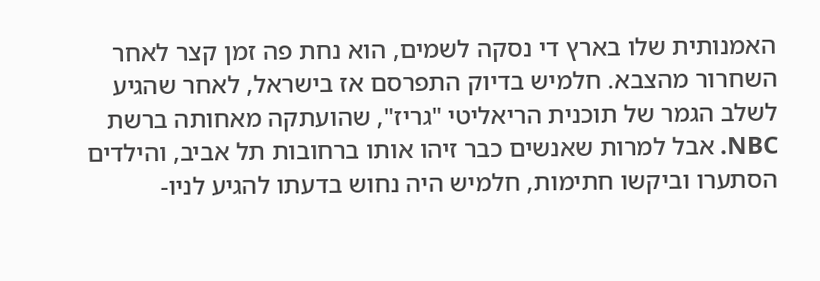האמנותית שלו בארץ די נסקה לשמים, הוא נחת פה זמן קצר לאחר השחרור מהצבא. חלמיש בדיוק התפרסם אז בישראל, לאחר שהגיע לשלב הגמר של תוכנית הריאליטי "גריז", שהועתקה מאחותה ברשת NBC. אבל למרות שאנשים כבר זיהו אותו ברחובות תל אביב, והילדים הסתערו וביקשו חתימות, חלמיש היה נחוש בדעתו להגיע לניו-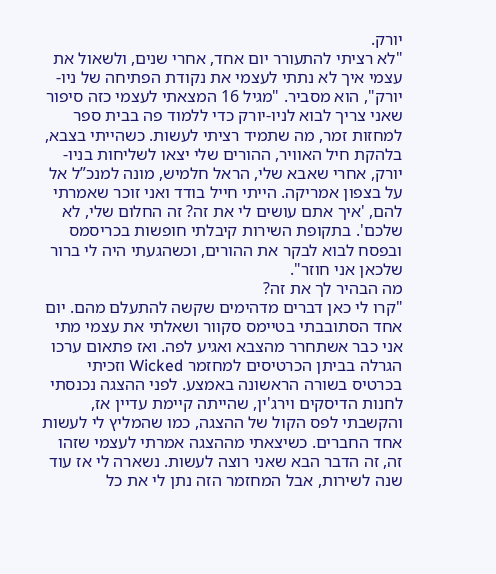יורק.
"לא רציתי להתעורר יום אחד, אחרי שנים, ולשאול את עצמי איך לא נתתי לעצמי את נקודת הפתיחה של ניו-יורק", הוא מסביר. "מגיל 16 המצאתי לעצמי כזה סיפור שאני צריך לבוא לניו-יורק כדי ללמוד פה בבית ספר למחזות זמר, מה שתמיד רציתי לעשות. כשהייתי בצבא, בלהקת חיל האוויר, ההורים שלי יצאו לשליחות בניו-יורק, אחרי שאבא שלי, הראל חלמיש, מונה למנכ”ל אל על בצפון אמריקה. הייתי חייל בודד ואני זוכר שאמרתי להם, 'איך אתם עושים לי את זה? זה החלום שלי, לא שלכם'. בתקופת השירות קיבלתי חופשות בכריסמס ובפסח לבוא לבקר את ההורים, וכשהגעתי היה לי ברור שלכאן אני חוזר".
מה הבהיר לך את זה?
"קרו לי כאן דברים מדהימים שקשה להתעלם מהם. יום אחד הסתובבתי בטיימס סקוור ושאלתי את עצמי מתי אני כבר אשתחרר מהצבא ואגיע לפה. ואז פתאום ערכו הגרלה בביתן הכרטיסים למחזמר Wicked וזכיתי בכרטיס בשורה הראשונה באמצע. לפני ההצגה נכנסתי לחנות הדיסקים וירג'ין, שהייתה קיימת עדיין אז, והקשבתי לפס הקול של ההצגה, כמו שהמליץ לי לעשות אחד החברים. כשיצאתי מההצגה אמרתי לעצמי שזהו זה, זה הדבר הבא שאני רוצה לעשות. נשארה לי אז עוד שנה לשירות, אבל המחזמר הזה נתן לי את כל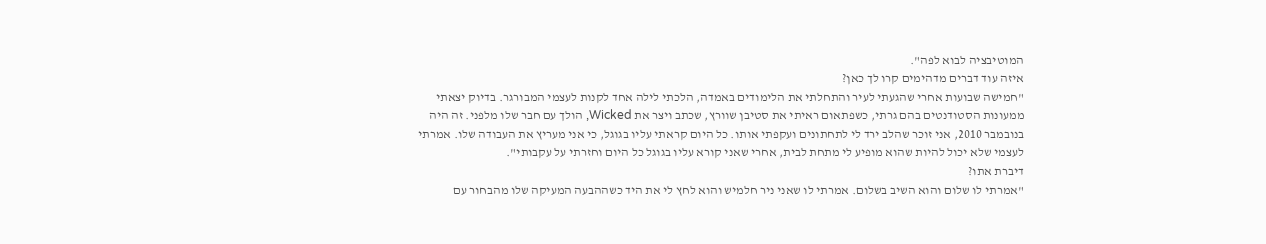המוטיבציה לבוא לפה".
איזה עוד דברים מדהימים קרו לך כאן?
"חמישה שבועות אחרי שהגעתי לעיר והתחלתי את הלימודים באמדה, הלכתי לילה אחד לקנות לעצמי המבורגר. בדיוק יצאתי ממעונות הסטודנטים בהם גרתי, כשפתאום ראיתי את סטיבן שוורץ, שכתב ויצר את Wicked, הולך עם חבר שלו מלפני. זה היה בנובמבר 2010, אני זוכר שהלב ירד לי לתחתונים ועקפתי אותו. כל היום קראתי עליו בגוגל, כי אני מעריץ את העבודה שלו. אמרתי לעצמי שלא יכול להיות שהוא מופיע לי מתחת לבית, אחרי שאני קורא עליו בגוגל כל היום וחזרתי על עקבותי".
דיברת אתו?
"אמרתי לו שלום והוא השיב בשלום. אמרתי לו שאני ניר חלמיש והוא לחץ לי את היד כשההבעה המעיקה שלו מהבחור עם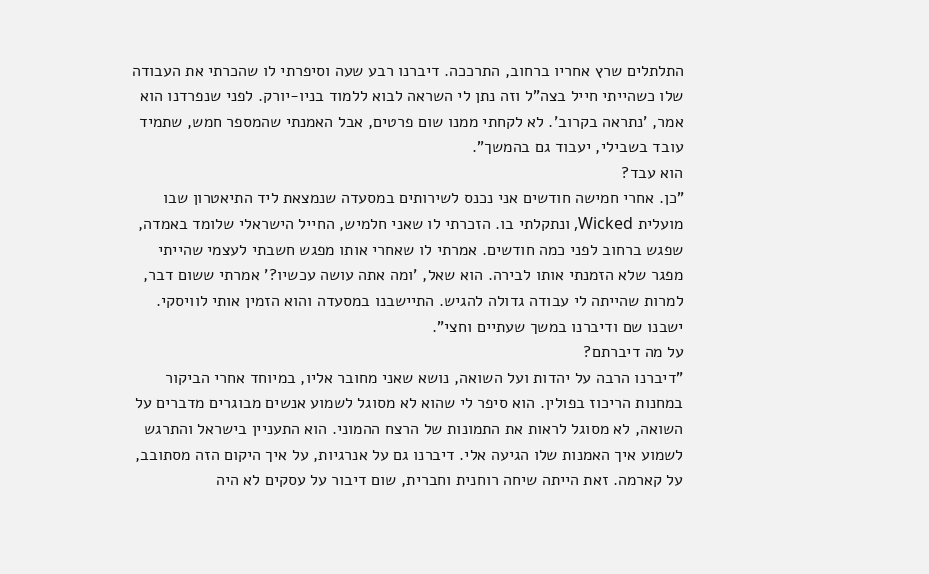התלתלים שרץ אחריו ברחוב, התרככה. דיברנו רבע שעה וסיפרתי לו שהכרתי את העבודה שלו כשהייתי חייל בצה"ל וזה נתן לי השראה לבוא ללמוד בניו-יורק. לפני שנפרדנו הוא אמר, 'נתראה בקרוב'. לא לקחתי ממנו שום פרטים, אבל האמנתי שהמספר חמש, שתמיד עובד בשבילי, יעבוד גם בהמשך".
הוא עבד?
"כן. אחרי חמישה חודשים אני נכנס לשירותים במסעדה שנמצאת ליד התיאטרון שבו מועלית Wicked, ונתקלתי בו. הזכרתי לו שאני חלמיש, החייל הישראלי שלומד באמדה, שפגש ברחוב לפני כמה חודשים. אמרתי לו שאחרי אותו מפגש חשבתי לעצמי שהייתי מפגר שלא הזמנתי אותו לבירה. הוא שאל, 'ומה אתה עושה עכשיו?' אמרתי ששום דבר, למרות שהייתה לי עבודה גדולה להגיש. התיישבנו במסעדה והוא הזמין אותי לוויסקי. ישבנו שם ודיברנו במשך שעתיים וחצי".
על מה דיברתם?
"דיברנו הרבה על יהדות ועל השואה, נושא שאני מחובר אליו, במיוחד אחרי הביקור במחנות הריכוז בפולין. הוא סיפר לי שהוא לא מסוגל לשמוע אנשים מבוגרים מדברים על השואה, לא מסוגל לראות את התמונות של הרצח ההמוני. הוא התעניין בישראל והתרגש לשמוע איך האמנות שלו הגיעה אלי. דיברנו גם על אנרגיות, על איך היקום הזה מסתובב, על קארמה. זאת הייתה שיחה רוחנית וחברית, שום דיבור על עסקים לא היה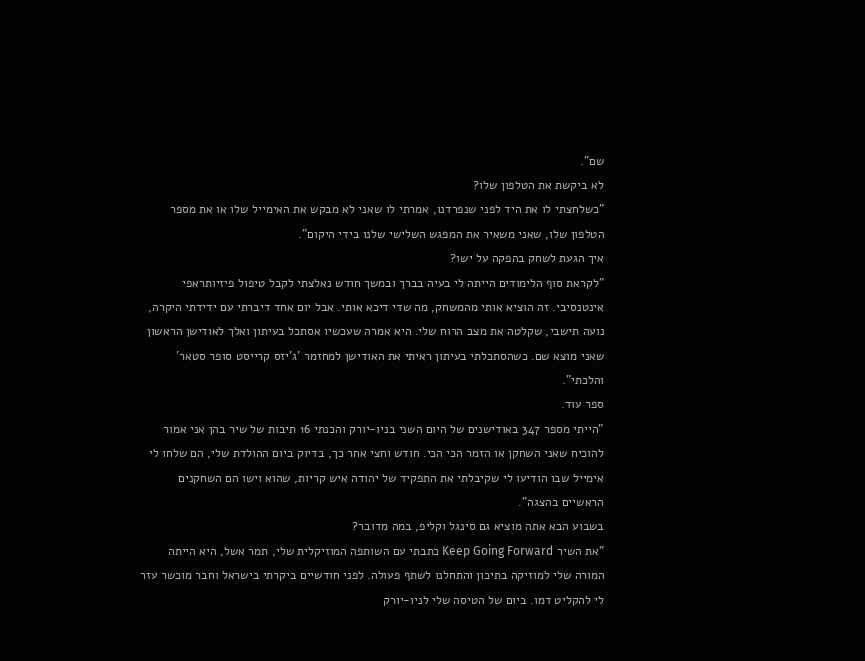שם".
לא ביקשת את הטלפון שלו?
"כשלחצתי לו את היד לפני שנפרדנו, אמרתי לו שאני לא מבקש את האימייל שלו או את מספר הטלפון שלו, שאני משאיר את המפגש השלישי שלנו בידי היקום".
איך הגעת לשחק בהפקה על ישו?
"לקראת סוף הלימודים הייתה לי בעיה בברך ובמשך חודש נאלצתי לקבל טיפול פיזיותראפי אינטנסיבי. זה הוציא אותי מהמשחק, מה שדי דיכא אותי. אבל יום אחד דיברתי עם ידידתי היקרה, נועה תישבי, שקלטה את מצב הרוח שלי. היא אמרה שעכשיו אסתכל בעיתון ואלך לאודישן הראשון שאני מוצא שם. כשהסתכלתי בעיתון ראיתי את האודישן למחזמר 'ג'יזס קרייסט סופר סטאר' והלכתי".
ספר עוד.
"הייתי מספר 347 באודישנים של היום השני בניו-יורק והכנתי 16 תיבות של שיר בהן אני אמור להוכיח שאני השחקן או הזמר הכי הכי. חודש וחצי אחר כך, בדיוק ביום ההולדת שלי, הם שלחו לי אימייל שבו הודיעו לי שקיבלתי את התפקיד של יהודה איש קריות, שהוא וישו הם השחקנים הראשיים בהצגה".
בשבוע הבא אתה מוציא גם סינגל וקליפ, במה מדובר?
"את השיר Keep Going Forward כתבתי עם השותפה המוזיקלית שלי, תמר אשל, היא הייתה המורה שלי למוזיקה בתיכון והתחלנו לשתף פעולה. לפני חודשיים ביקרתי בישראל וחבר מוכשר עזר לי להקליט דמו. ביום של הטיסה שלי לניו-יורק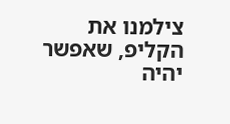צילמנו את הקליפ, שאפשר יהיה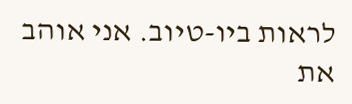לראות ביו-טיוב. אני אוהב את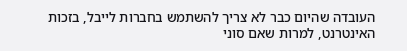העובדה שהיום כבר לא צריך להשתמש בחברות לייבל, בזכות האינטרנט, למרות שאם סוני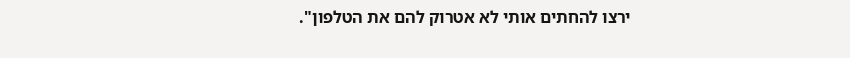ירצו להחתים אותי לא אטרוק להם את הטלפון".